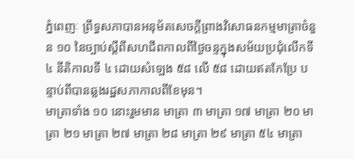ភ្នំពេញៈ ព្រឹទ្ធសភាបានអនុម័តសេចក្តីព្រាងវិសោធនកម្មមាត្រាចំនួន ១០ នៃច្បាប់ស្តីពីសហជីពកាលពីថ្ងៃចន្ទក្នុងសម័យប្រជុំលើកទី ៤ នីតិកាលទី ៤ ដោយសំឡេង ៥៨ លើ ៥៨ ដោយឥតកែប្រែ បន្ទាប់ពីបានឆ្លងរដ្ឋសភាកាលពីខែមុន។
មាត្រាទាំង ១០ នោះរួមមាន មាត្រា ៣ មាត្រា ១៧ មាត្រា ២០ មាត្រា ២១ មាត្រា ២៧ មាត្រា ២៨ មាត្រា ២៩ មាត្រា ៥៤ មាត្រា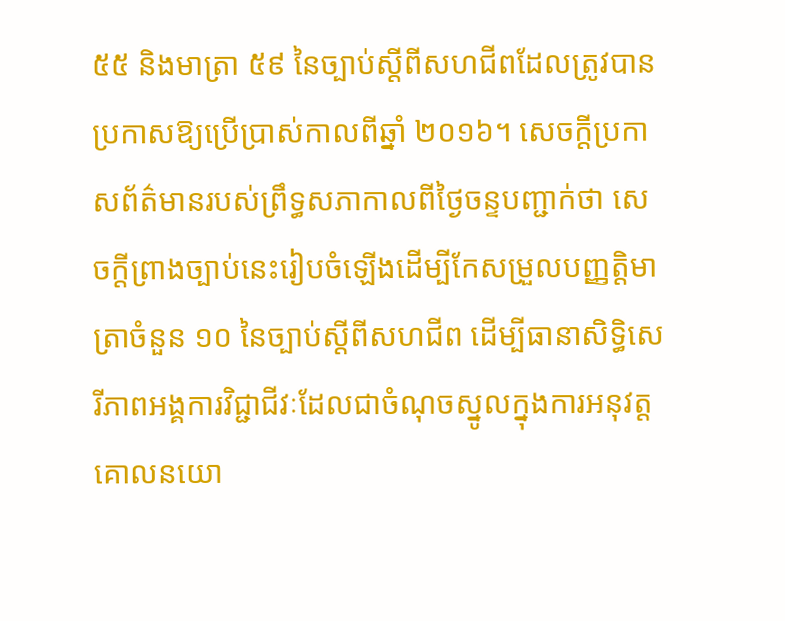៥៥ និងមាត្រា ៥៩ នៃច្បាប់ស្តីពីសហជីពដែលត្រូវបានប្រកាសឱ្យប្រើប្រាស់កាលពីឆ្នាំ ២០១៦។ សេចក្តីប្រកាសព័ត៌មានរបស់ព្រឹទ្ធសភាកាលពីថ្ងៃចន្ទបញ្ជាក់ថា សេចក្តីព្រាងច្បាប់នេះរៀបចំឡើងដើម្បីកែសម្រួលបញ្ញត្តិមាត្រាចំនួន ១០ នៃច្បាប់ស្តីពីសហជីព ដើម្បីធានាសិទ្ធិសេរីភាពអង្គការវិជ្ជាជីវៈដែលជាចំណុចស្នូលក្នុងការអនុវត្តគោលនយោ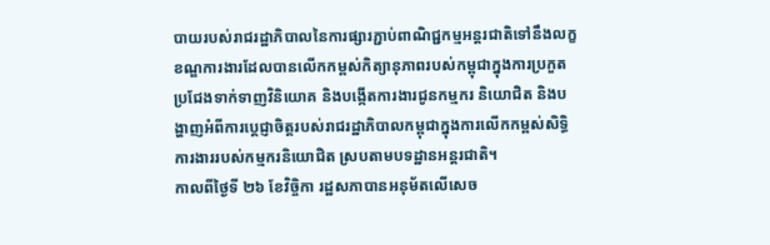បាយរបស់រាជរដ្ឋាភិបាលនៃការផ្សារភ្ជាប់ពាណិជ្ជកម្មអន្តរជាតិទៅនឹងលក្ខខណ្ឌការងារដែលបានលើកកម្ពស់កិត្យានុភាពរបស់កម្ពុជាក្នុងការប្រកួតប្រជែងទាក់ទាញវិនិយោគ និងបង្កើតការងារជូនកម្មករ និយោជិត និងបង្ហាញអំពីការប្តេជ្ញាចិត្តរបស់រាជរដ្ឋាភិបាលកម្ពុជាក្នុងការលើកកម្ពស់សិទ្ធិការងាររបស់កម្មករនិយោជិត ស្របតាមបទដ្ឋានអន្តរជាតិ។
កាលពីថ្ងៃទី ២៦ ខែវិច្ចិកា រដ្ឋសភាបានអនុម័តលើសេច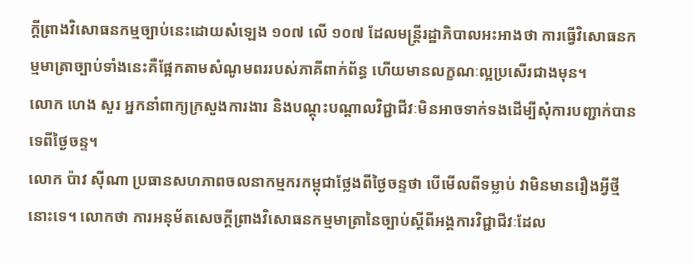ក្តីព្រាងវិសោធនកម្មច្បាប់នេះដោយសំឡេង ១០៧ លើ ១០៧ ដែលមន្ត្រីរដ្ឋាភិបាលអះអាងថា ការធ្វើវិសោធនកម្មមាត្រាច្បាប់ទាំងនេះគឺផ្អែកតាមសំណូមពររបស់ភាគីពាក់ព័ន្ធ ហើយមានលក្ខណៈល្អប្រសើរជាងមុន។
លោក ហេង សួរ អ្នកនាំពាក្យក្រសួងការងារ និងបណ្តុះបណ្តាលវិជ្ជាជីវៈមិនអាចទាក់ទងដើម្បីសុំការបញ្ជាក់បានទេពីថ្ងៃចន្ទ។
លោក ប៉ាវ ស៊ីណា ប្រធានសហភាពចលនាកម្មករកម្ពុជាថ្លែងពីថ្ងៃចន្ទថា បើមើលពីទម្លាប់ វាមិនមានរឿងអ្វីថ្មីនោះទេ។ លោកថា ការអនុម័តសេចក្តីព្រាងវិសោធនកម្មមាត្រានៃច្បាប់ស្តីពីអង្គការវិជ្ជាជីវៈដែល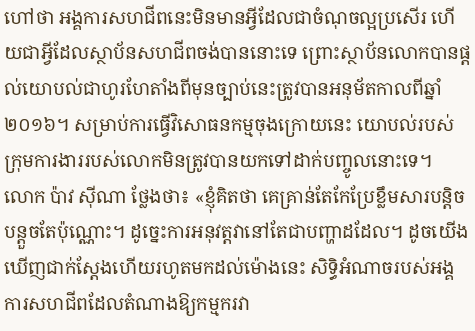ហៅថា អង្គការសហជីពនេះមិនមានអ្វីដែលជាចំណុចល្អប្រសើរ ហើយជាអ្វីដែលស្ថាប័នសហជីពចង់បាននោះទេ ព្រោះស្ថាប័នលោកបានផ្តល់យោបល់ជាហូរហែតាំងពីមុនច្បាប់នេះត្រូវបានអនុម័តកាលពីឆ្នាំ ២០១៦។ សម្រាប់ការធ្វើវិសោធនកម្មចុងក្រោយនេះ យោបល់របស់ក្រុមការងាររបស់លោកមិនត្រូវបានយកទៅដាក់បញ្ចូលនោះទេ។
លោក ប៉ាវ ស៊ីណា ថ្លែងថា៖ «ខ្ញុំគិតថា គេគ្រាន់តែកែប្រែខ្លឹមសារបន្តិចបន្តួចតែប៉ុណ្ណោះ។ ដូច្នេះការអនុវត្តវានៅតែជាបញ្ហាដដែល។ ដូចយើងឃើញជាក់ស្តែងហើយរហូតមកដល់ម៉ោងនេះ សិទ្ធិអំណាចរបស់អង្គការសហជីពដែលតំណាងឱ្យកម្មករវា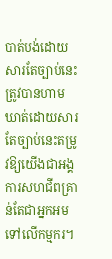បាត់បង់ដោយសារតែច្បាប់នេះ ត្រូវបានហាមឃាត់ដោយសារតែច្បាប់នេះតម្រូវឱ្យយើងជាអង្គការសហជីពគ្រាន់តែជាអ្នកអមទៅលើកម្មករ។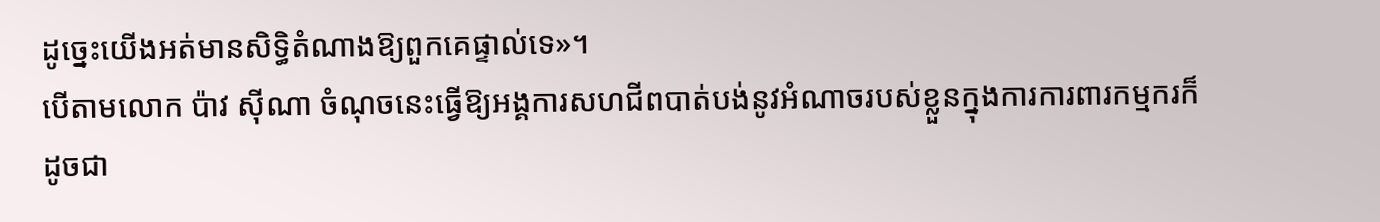ដូច្នេះយើងអត់មានសិទ្ធិតំណាងឱ្យពួកគេផ្ទាល់ទេ»។
បើតាមលោក ប៉ាវ ស៊ីណា ចំណុចនេះធ្វើឱ្យអង្គការសហជីពបាត់បង់នូវអំណាចរបស់ខ្លួនក្នុងការការពារកម្មករក៏ដូចជា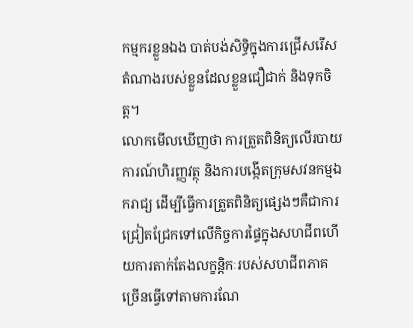កម្មករខ្លួនឯង បាត់បង់សិទ្ធិក្នុងការជ្រើសរើសតំណាងរបស់ខ្លួនដែលខ្លួនជឿជាក់ និងទុកចិត្ត។
លោកមើលឃើញថា ការត្រួតពិនិត្យលើរបាយការណ៍ហិរញ្ញវត្ថុ និងការបង្កើតក្រុមសវនកម្មឯករាជ្យ ដើម្បីធ្វើការត្រួតពិនិត្យផ្សេងៗគឺជាការជ្រៀតជ្រែកទៅលើកិច្ចការផ្ទៃក្នុងសហជីពហើយការតាក់តែងលក្ខន្តិកៈរបស់សហជីពភាគច្រើនធ្វើទៅតាមការណែ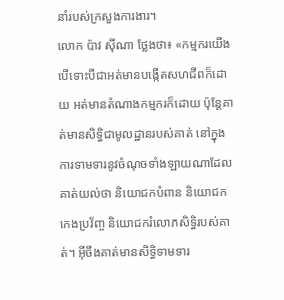នាំរបស់ក្រសួងការងារ។
លោក ប៉ាវ ស៊ីណា ថ្លែងថា៖ «កម្មករយើងបើទោះបីជាអត់មានបង្កើតសហជីពក៏ដោយ អត់មានតំណាងកម្មករក៏ដោយ ប៉ុន្តែគាត់មានសិទ្ធិជាមូលដ្ឋានរបស់គាត់ នៅក្នុងការទាមទារនូវចំណុចទាំងឡាយណាដែលគាត់យល់ថា និយោជកបំពាន និយោជកកេងប្រវ័ញ្ច និយោជករំលោភសិទ្ធិរបស់គាត់។ អ៊ីចឹងគាត់មានសិទ្ធិទាមទារ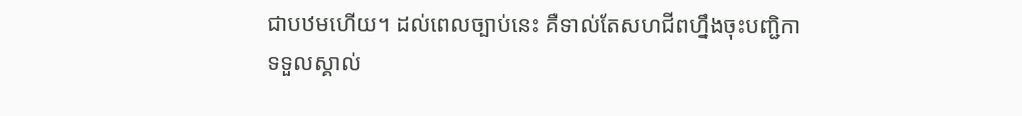ជាបឋមហើយ។ ដល់ពេលច្បាប់នេះ គឺទាល់តែសហជីពហ្នឹងចុះបញ្ជិកាទទួលស្គាល់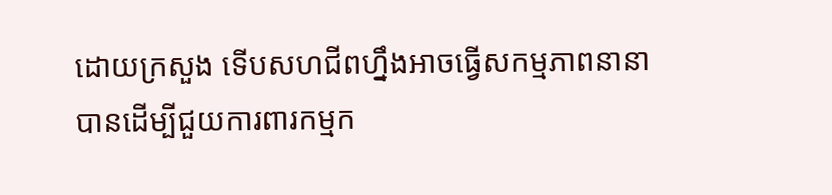ដោយក្រសួង ទើបសហជីពហ្នឹងអាចធ្វើសកម្មភាពនានាបានដើម្បីជួយការពារកម្មក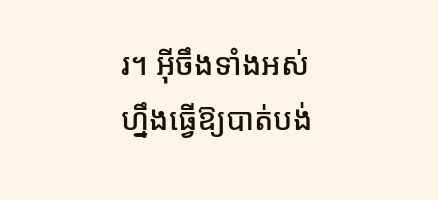រ។ អ៊ីចឹងទាំងអស់ហ្នឹងធ្វើឱ្យបាត់បង់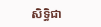សិទ្ធិជា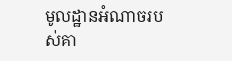មូលដ្ឋានអំណាចរបស់គា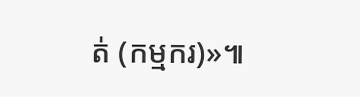ត់ (កម្មករ)»៕